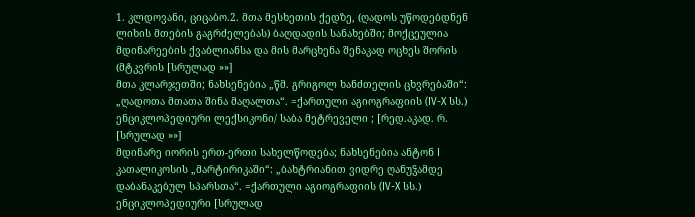1. კლდოვანი, ციცაბო.2. მთა მესხეთის ქედზე, (ღადოს უწოდებდნენ ლიხის მთების გაგრძელებას) ბაღდადის სანახებში; მოქცეულია მდინარეების ქვაბლიანსა და მის მარცხენა შენაკად ოცხეს შორის (მტკვრის [სრულად »»]
მთა კლარჯეთში; ნახსენებია „წმ. გრიგოლ ხანძთელის ცხვრებაში“: „ღადოთა მთათა შინა მაღალთა“. =ქართული აგიოგრაფიის (IV-X სს.) ენციკლოპედიური ლექსიკონი/ საბა მეტრეველი ; [რედ.აკად. რ. [სრულად »»]
მდინარე იორის ერთ-ერთი სახელწოდება; ნახსენებია ანტონ I კათალიკოსის „მარტირიკაში“: „ბახტრიანით ვიდრე ღანუჴამდე დაბანაკებულ სპარსთა“. =ქართული აგიოგრაფიის (IV-X სს.) ენციკლოპედიური [სრულად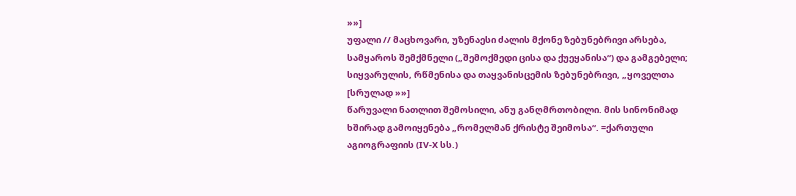»»]
უფალი // მაცხოვარი, უზენაესი ძალის მქონე ზებუნებრივი არსება, სამყაროს შემქმნელი („შემოქმედი ცისა და ქუეყანისა“) და გამგებელი; სიყვარულის, რწმენისა და თაყვანისცემის ზებუნებრივი, „ყოველთა [სრულად »»]
წარუვალი ნათლით შემოსილი, ანუ განღმრთობილი. მის სინონიმად ხშირად გამოიყენება „რომელმან ქრისტე შეიმოსა“. =ქართული აგიოგრაფიის (IV-X სს.)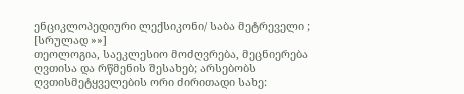ენციკლოპედიური ლექსიკონი/ საბა მეტრეველი ; [სრულად »»]
თეოლოგია, საეკლესიო მოძღვრება, მეცნიერება ღვთისა და რწმენის შესახებ; არსებობს ღვთისმეტყველების ორი ძირითადი სახე: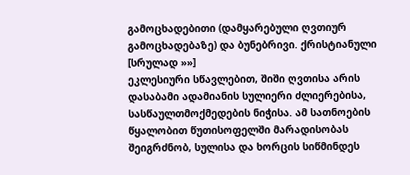გამოცხადებითი (დამყარებული ღვთიურ გამოცხადებაზე) და ბუნებრივი. ქრისტიანული [სრულად »»]
ეკლესიური სწავლებით, შიში ღვთისა არის დასაბამი ადამიანის სულიერი ძლიერებისა, სასწაულთმოქმედების ნიჭისა. ამ სათნოების წყალობით წუთისოფელში მარადისობას შეიგრძნობ, სულისა და ხორცის სიწმინდეს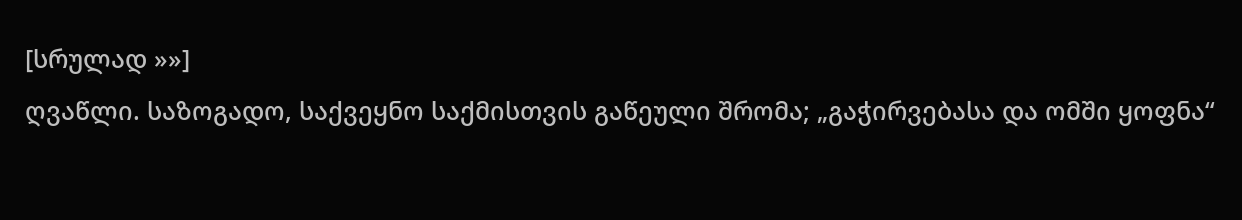[სრულად »»]
ღვაწლი. საზოგადო, საქვეყნო საქმისთვის გაწეული შრომა; „გაჭირვებასა და ომში ყოფნა“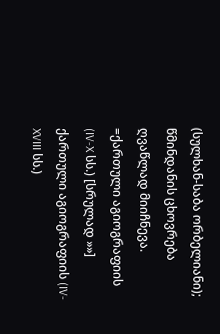(სულხან-საბა ორბელიანი); წმინდანის ცხოვრება ღვაწლად მიიჩნევა. =ქართული აგიოგრაფიის (IV-X სს.) [სრულად »»]
ქართული აგიოგრაფიის (IV-XVIII სს.)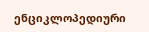ენციკლოპედიური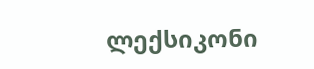ლექსიკონი